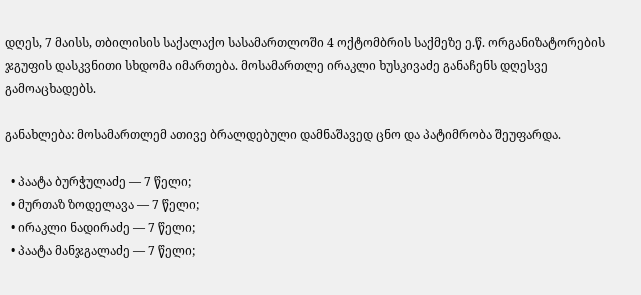დღეს, 7 მაისს, თბილისის საქალაქო სასამართლოში 4 ოქტომბრის საქმეზე ე.წ. ორგანიზატორების ჯგუფის დასკვნითი სხდომა იმართება. მოსამართლე ირაკლი ხუსკივაძე განაჩენს დღესვე გამოაცხადებს.

განახლება: მოსამართლემ ათივე ბრალდებული დამნაშავედ ცნო და პატიმრობა შეუფარდა.

  • პაატა ბურჭულაძე — 7 წელი;
  • მურთაზ ზოდელავა — 7 წელი;
  • ირაკლი ნადირაძე — 7 წელი;
  • პაატა მანჯგალაძე — 7 წელი;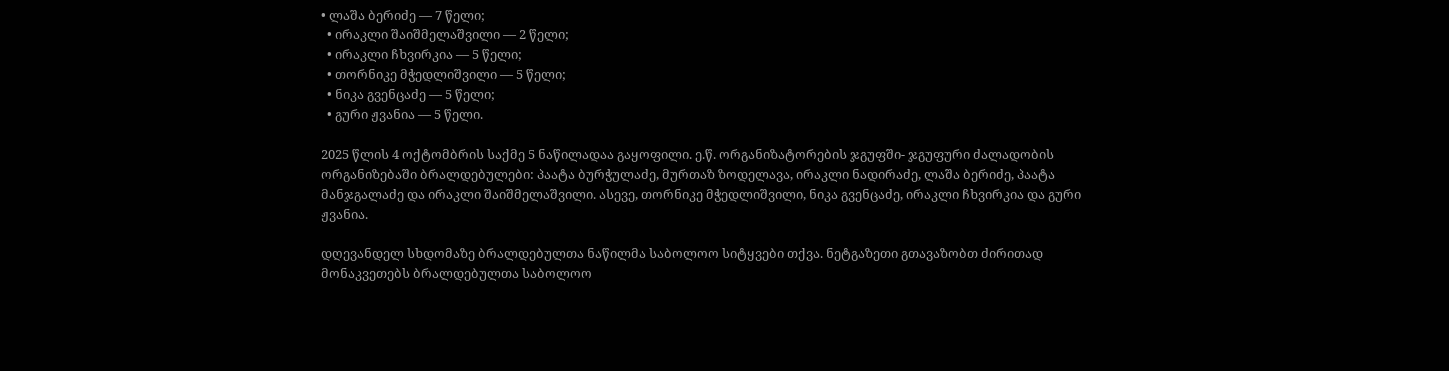• ლაშა ბერიძე — 7 წელი;
  • ირაკლი შაიშმელაშვილი — 2 წელი;
  • ირაკლი ჩხვირკია — 5 წელი;
  • თორნიკე მჭედლიშვილი — 5 წელი;
  • ნიკა გვენცაძე — 5 წელი;
  • გური ჟვანია — 5 წელი.

2025 წლის 4 ოქტომბრის საქმე 5 ნაწილადაა გაყოფილი. ე.წ. ორგანიზატორების ჯგუფში- ჯგუფური ძალადობის ორგანიზებაში ბრალდებულები: პაატა ბურჭულაძე, მურთაზ ზოდელავა, ირაკლი ნადირაძე, ლაშა ბერიძე, პაატა მანჯგალაძე და ირაკლი შაიშმელაშვილი. ასევე, თორნიკე მჭედლიშვილი, ნიკა გვენცაძე, ირაკლი ჩხვირკია და გური ჟვანია.

დღევანდელ სხდომაზე ბრალდებულთა ნაწილმა საბოლოო სიტყვები თქვა. ნეტგაზეთი გთავაზობთ ძირითად მონაკვეთებს ბრალდებულთა საბოლოო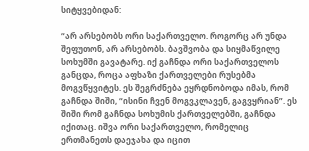სიტყვებიდან:

“არ არსებობს ორი საქართველო. როგორც არ უნდა შეფუთონ, არ არსებობს. ბავშვობა და სიყმაწვილე სოხუმში გავატარე. იქ გაჩნდა ორი საქართველოს განცდა, როცა აფხაზი ქართველები რუსებმა მოგვწყვიტეს. ეს შეგრძნება ეყრდნობოდა იმას, რომ გაჩნდა შიში, “ისინი ჩვენ მოგვკლავენ, გაგვყრიან”. ეს შიში რომ გაჩნდა სოხუმის ქართველებში, გაჩნდა იქითაც. იშვა ორი საქართველო, რომელიც ერთმანეთს დაეჯახა და იცით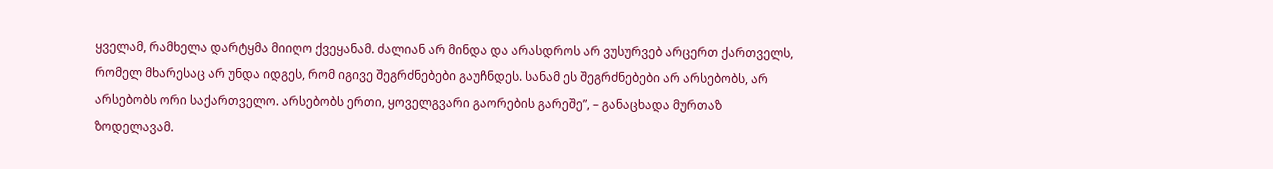ყველამ, რამხელა დარტყმა მიიღო ქვეყანამ. ძალიან არ მინდა და არასდროს არ ვუსურვებ არცერთ ქართველს, რომელ მხარესაც არ უნდა იდგეს, რომ იგივე შეგრძნებები გაუჩნდეს. სანამ ეს შეგრძნებები არ არსებობს, არ არსებობს ორი საქართველო. არსებობს ერთი, ყოველგვარი გაორების გარეშე”, – განაცხადა მურთაზ ზოდელავამ.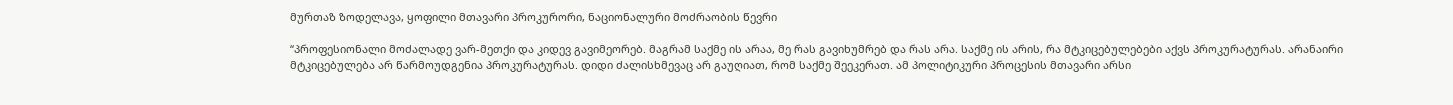მურთაზ ზოდელავა, ყოფილი მთავარი პროკურორი, ნაციონალური მოძრაობის წევრი

“პროფესიონალი მოძალადე ვარ-მეთქი და კიდევ გავიმეორებ. მაგრამ საქმე ის არაა, მე რას გავიხუმრებ და რას არა. საქმე ის არის, რა მტკიცებულებები აქვს პროკურატურას. არანაირი მტკიცებულება არ წარმოუდგენია პროკურატურას. დიდი ძალისხმევაც არ გაუღიათ, რომ საქმე შეეკერათ. ამ პოლიტიკური პროცესის მთავარი არსი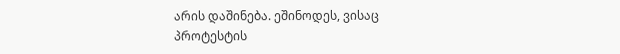არის დაშინება. ეშინოდეს, ვისაც პროტესტის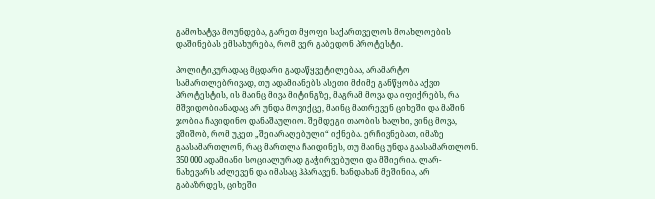გამოხატვა მოუნდება, გარეთ მყოფი საქართველოს მოახლოების დაშინებას ემსახურება, რომ ვერ გაბედონ პროტესტი.

პოლიტიკურადაც მცდარი გადაწყვეტილებაა, არამარტო სამართლებრივად, თუ ადამიანებს ასეთი მძიმე განწყობა აქვთ პროტესტის, ის მაინც მივა მიტინგზე, მაგრამ მოვა და იფიქრებს, რა მშვიდობიანადაც არ უნდა მოვიქცე, მაინც მათრევენ ციხეში და მაშინ ჯობია ჩავიდინო დანაშაულიო. შემდეგი თაობის ხალხი, ვინც მოვა, ვშიშობ, რომ უკეთ „შეიარაღებული“ იქნება. ერჩივნებათ, იმაზე გაასამართლონ, რაც მართლა ჩაიდინეს, თუ მაინც უნდა გაასამართლონ.
350 000 ადამიანი სოციალურად გაჭირვებული და მშიერია. ლარ-ნახევარს აძლევენ და იმასაც ჰპარავენ. ხანდახან მეშინია, არ გაბაზრდეს, ციხეში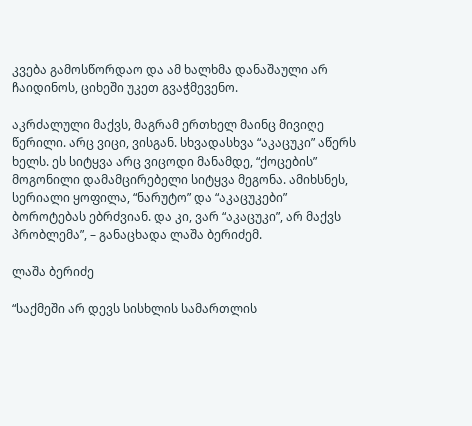კვება გამოსწორდაო და ამ ხალხმა დანაშაული არ ჩაიდინოს, ციხეში უკეთ გვაჭმევენო.

აკრძალული მაქვს, მაგრამ ერთხელ მაინც მივიღე წერილი. არც ვიცი, ვისგან. სხვადასხვა “აკაცუკი” აწერს ხელს. ეს სიტყვა არც ვიცოდი მანამდე, “ქოცების” მოგონილი დამამცირებელი სიტყვა მეგონა. ამიხსნეს, სერიალი ყოფილა, “ნარუტო” და “აკაცუკები” ბოროტებას ებრძვიან. და კი, ვარ “აკაცუკი”, არ მაქვს პრობლემა”, – განაცხადა ლაშა ბერიძემ.

ლაშა ბერიძე

“საქმეში არ დევს სისხლის სამართლის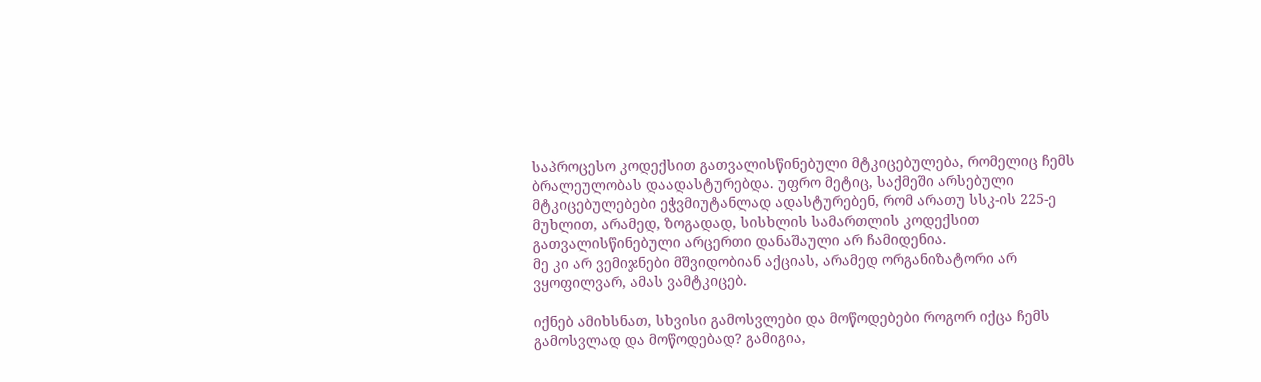საპროცესო კოდექსით გათვალისწინებული მტკიცებულება, რომელიც ჩემს ბრალეულობას დაადასტურებდა. უფრო მეტიც, საქმეში არსებული მტკიცებულებები ეჭვმიუტანლად ადასტურებენ, რომ არათუ სსკ-ის 225-ე მუხლით, არამედ, ზოგადად, სისხლის სამართლის კოდექსით გათვალისწინებული არცერთი დანაშაული არ ჩამიდენია.
მე კი არ ვემიჯნები მშვიდობიან აქციას, არამედ ორგანიზატორი არ ვყოფილვარ, ამას ვამტკიცებ.

იქნებ ამიხსნათ, სხვისი გამოსვლები და მოწოდებები როგორ იქცა ჩემს გამოსვლად და მოწოდებად? გამიგია,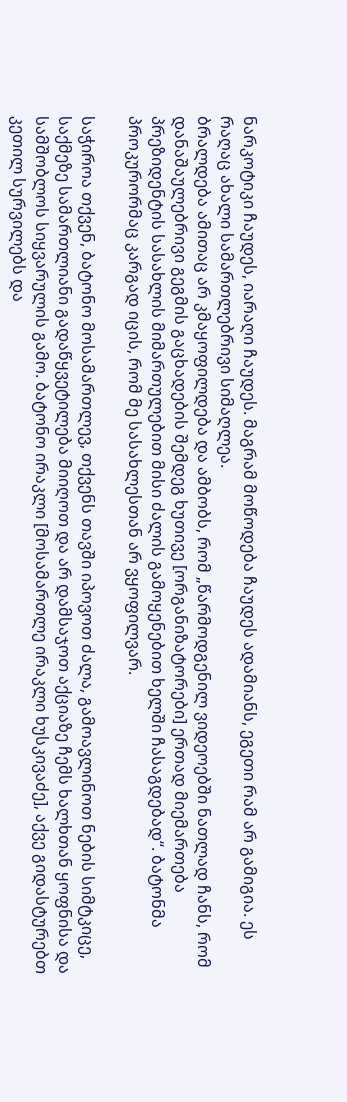ნარკოტიკი ჩაუდეს, იარაღი ჩაუდეს. მაგრამ მოწოდება ჩაუდეს ადამიანს, ეგეთი რამ არ გამიგია. ეს რაღაც ახალი სამართლებრივი სიმაღლეა.
ბრალდება ამითაც არ კმაყოფილდება და ამბობს, რომ „წარმოდგენილ ვიდეოებში ნათლად ჩანს, რომ დანაშაულებრივი გეგმის გაცხადების შემდეგ ხუთივე [ორგანიზატორები] ერთად მიემართება პრეზიდენტის სასახლის მიმართულებით მისი ძალის გამოყენებით ხელში ჩასაგდებად“. ბატონმა პროკურორმაც კარგად იცის, რომ მე სასახლესთან არ ვყოფილვარ.

საჭიროა თქვენ, ბატონო მოსამართლევ, თქვენს თავში იპოვოთ ძალა, გამოავლინოთ ნების სიმტკიცე, საქმეზე სამართლიანი გადაწყვეტილება მიიღოთ და არ დამსაჯოთ აქციაზე ჩემს ხალხთან ყოფნისა და სამშობლოს სიყვარულის გამო. ბატონო ირაკლი [მოსამართლე ირაკლი ხუსკივაძე], აქვე გიდასტურებთ კეთილ სურვილებს და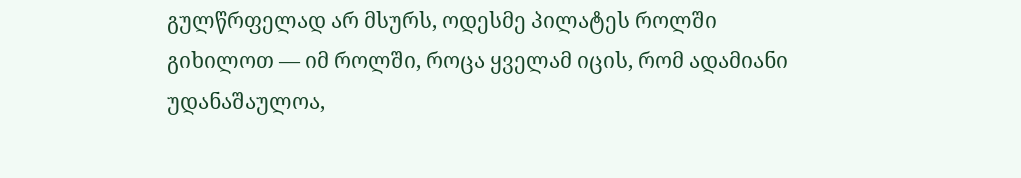გულწრფელად არ მსურს, ოდესმე პილატეს როლში გიხილოთ — იმ როლში, როცა ყველამ იცის, რომ ადამიანი უდანაშაულოა,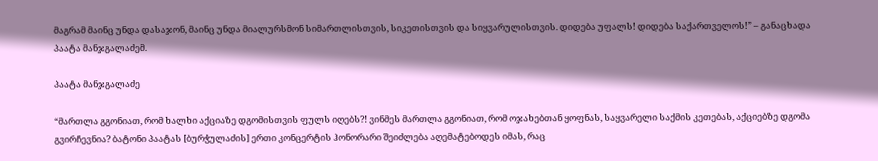მაგრამ მაინც უნდა დასაჯონ, მაინც უნდა მიალურსმონ სიმართლისთვის, სიკეთისთვის და სიყვარულისთვის. დიდება უფალს! დიდება საქართველოს!” – განაცხადა პაატა მანჯგალაძემ.

პაატა მანჯგალაძე

“მართლა გგონიათ, რომ ხალხი აქციაზე დგომისთვის ფულს იღებს?! ვინმეს მართლა გგონიათ, რომ ოჯახებთან ყოფნას, საყვარელი საქმის კეთებას, აქციებზე დგომა გვირჩევნია? ბატონი პაატას [ბურჭულაძის] ერთი კონცერტის ჰონორარი შეიძლება აღემატებოდეს იმას, რაც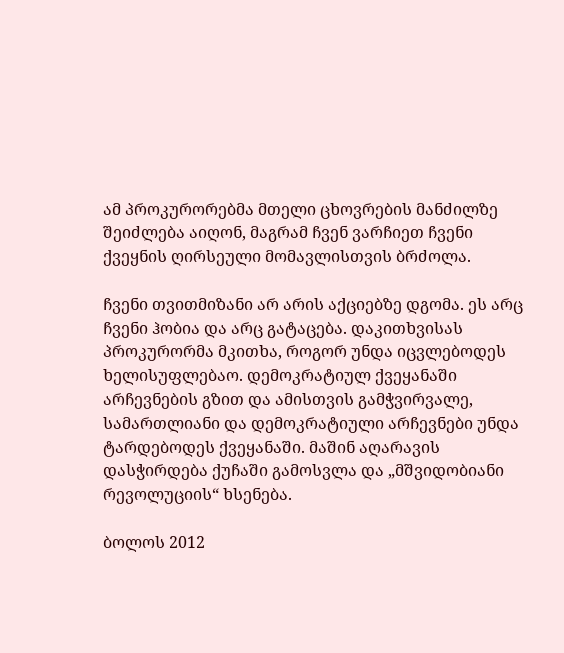ამ პროკურორებმა მთელი ცხოვრების მანძილზე შეიძლება აიღონ, მაგრამ ჩვენ ვარჩიეთ ჩვენი ქვეყნის ღირსეული მომავლისთვის ბრძოლა.

ჩვენი თვითმიზანი არ არის აქციებზე დგომა. ეს არც ჩვენი ჰობია და არც გატაცება. დაკითხვისას პროკურორმა მკითხა, როგორ უნდა იცვლებოდეს ხელისუფლებაო. დემოკრატიულ ქვეყანაში არჩევნების გზით და ამისთვის გამჭვირვალე, სამართლიანი და დემოკრატიული არჩევნები უნდა ტარდებოდეს ქვეყანაში. მაშინ აღარავის დასჭირდება ქუჩაში გამოსვლა და „მშვიდობიანი რევოლუციის“ ხსენება.

ბოლოს 2012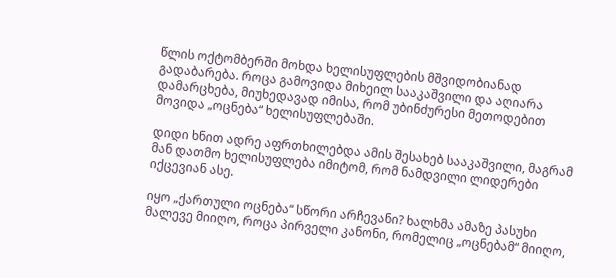წლის ოქტომბერში მოხდა ხელისუფლების მშვიდობიანად გადაბარება. როცა გამოვიდა მიხეილ სააკაშვილი და აღიარა დამარცხება, მიუხედავად იმისა, რომ უბინძურესი მეთოდებით მოვიდა „ოცნება“ ხელისუფლებაში.

დიდი ხნით ადრე აფრთხილებდა ამის შესახებ სააკაშვილი, მაგრამ მან დათმო ხელისუფლება იმიტომ, რომ ნამდვილი ლიდერები იქცევიან ასე.

იყო „ქართული ოცნება“ სწორი არჩევანი? ხალხმა ამაზე პასუხი მალევე მიიღო, როცა პირველი კანონი, რომელიც „ოცნებამ“ მიიღო,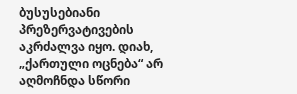ბუსუსებიანი პრეზერვატივების აკრძალვა იყო. დიახ, „ქართული ოცნება“ არ აღმოჩნდა სწორი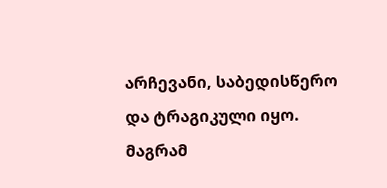არჩევანი, საბედისწერო და ტრაგიკული იყო. მაგრამ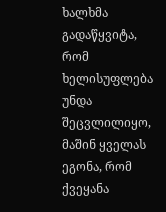ხალხმა გადაწყვიტა, რომ ხელისუფლება უნდა შეცვლილიყო, მაშინ ყველას ეგონა, რომ ქვეყანა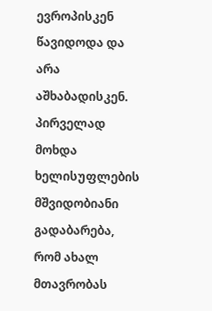ევროპისკენ წავიდოდა და არა აშხაბადისკენ. პირველად მოხდა ხელისუფლების მშვიდობიანი გადაბარება, რომ ახალ მთავრობას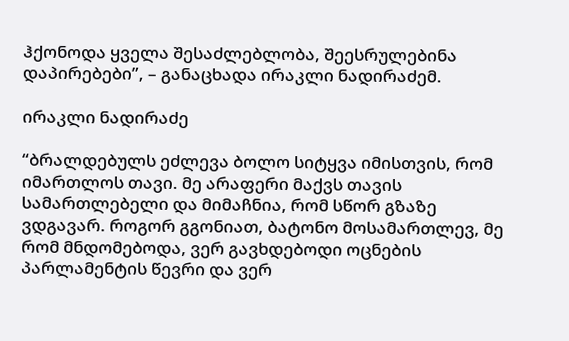ჰქონოდა ყველა შესაძლებლობა, შეესრულებინა დაპირებები”, – განაცხადა ირაკლი ნადირაძემ.

ირაკლი ნადირაძე

“ბრალდებულს ეძლევა ბოლო სიტყვა იმისთვის, რომ იმართლოს თავი. მე არაფერი მაქვს თავის სამართლებელი და მიმაჩნია, რომ სწორ გზაზე ვდგავარ. როგორ გგონიათ, ბატონო მოსამართლევ, მე რომ მნდომებოდა, ვერ გავხდებოდი ოცნების პარლამენტის წევრი და ვერ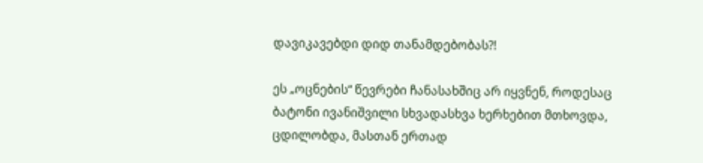დავიკავებდი დიდ თანამდებობას?!

ეს „ოცნების“ წევრები ჩანასახშიც არ იყვნენ, როდესაც ბატონი ივანიშვილი სხვადასხვა ხერხებით მთხოვდა, ცდილობდა, მასთან ერთად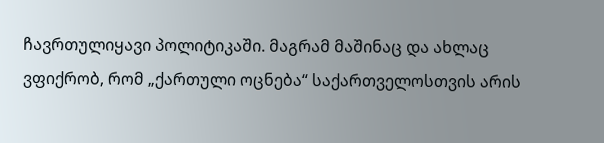ჩავრთულიყავი პოლიტიკაში. მაგრამ მაშინაც და ახლაც ვფიქრობ, რომ „ქართული ოცნება“ საქართველოსთვის არის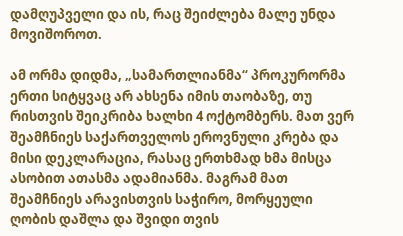დამღუპველი და ის, რაც შეიძლება მალე უნდა მოვიშოროთ.

ამ ორმა დიდმა, „სამართლიანმა“ პროკურორმა ერთი სიტყვაც არ ახსენა იმის თაობაზე, თუ რისთვის შეიკრიბა ხალხი 4 ოქტომბერს. მათ ვერ შეამჩნიეს საქართველოს ეროვნული კრება და მისი დეკლარაცია, რასაც ერთხმად ხმა მისცა ასობით ათასმა ადამიანმა. მაგრამ მათ შეამჩნიეს არავისთვის საჭირო, მორყეული ღობის დაშლა და შვიდი თვის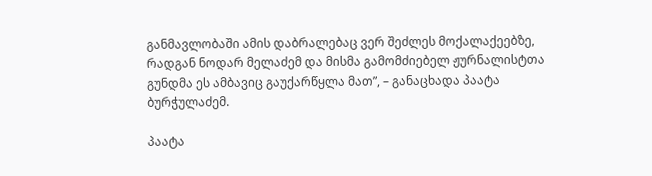განმავლობაში ამის დაბრალებაც ვერ შეძლეს მოქალაქეებზე, რადგან ნოდარ მელაძემ და მისმა გამომძიებელ ჟურნალისტთა გუნდმა ეს ამბავიც გაუქარწყლა მათ”, – განაცხადა პაატა ბურჭულაძემ.

პაატა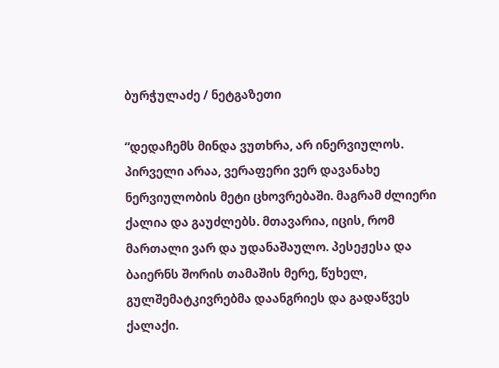ბურჭულაძე / ნეტგაზეთი

“დედაჩემს მინდა ვუთხრა, არ ინერვიულოს. პირველი არაა, ვერაფერი ვერ დავანახე ნერვიულობის მეტი ცხოვრებაში. მაგრამ ძლიერი ქალია და გაუძლებს. მთავარია, იცის, რომ მართალი ვარ და უდანაშაულო. პესეჟესა და ბაიერნს შორის თამაშის მერე, წუხელ, გულშემატკივრებმა დაანგრიეს და გადაწვეს ქალაქი.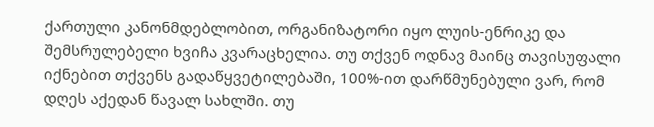ქართული კანონმდებლობით, ორგანიზატორი იყო ლუის-ენრიკე და შემსრულებელი ხვიჩა კვარაცხელია. თუ თქვენ ოდნავ მაინც თავისუფალი იქნებით თქვენს გადაწყვეტილებაში, 100%-ით დარწმუნებული ვარ, რომ დღეს აქედან წავალ სახლში. თუ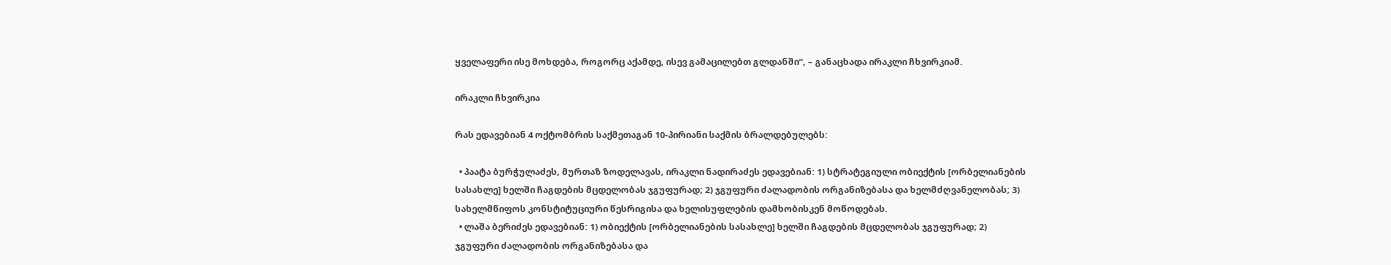ყველაფერი ისე მოხდება, როგორც აქამდე, ისევ გამაცილებთ გლდანში”, – განაცხადა ირაკლი ჩხვირკიამ.

ირაკლი ჩხვირკია

რას ედავებიან 4 ოქტომბრის საქმეთაგან 10-პირიანი საქმის ბრალდებულებს:

  • პაატა ბურჭულაძეს, მურთაზ ზოდელავას, ირაკლი ნადირაძეს ედავებიან: 1) სტრატეგიული ობიექტის [ორბელიანების სასახლე] ხელში ჩაგდების მცდელობას ჯგუფურად; 2) ჯგუფური ძალადობის ორგანიზებასა და ხელმძღვანელობას; 3) სახელმწიფოს კონსტიტუციური წესრიგისა და ხელისუფლების დამხობისკენ მოწოდებას.
  • ლაშა ბერიძეს ედავებიან: 1) ობიექტის [ორბელიანების სასახლე] ხელში ჩაგდების მცდელობას ჯგუფურად; 2) ჯგუფური ძალადობის ორგანიზებასა და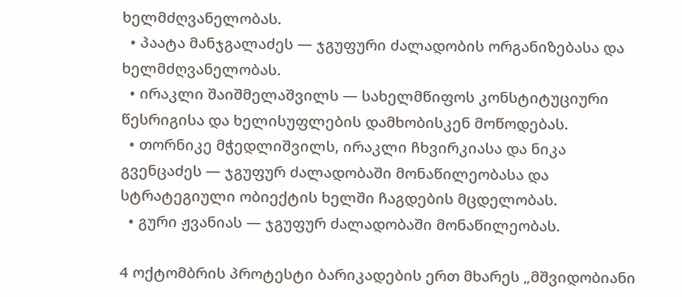ხელმძღვანელობას.
  • პაატა მანჯგალაძეს — ჯგუფური ძალადობის ორგანიზებასა და ხელმძღვანელობას.
  • ირაკლი შაიშმელაშვილს — სახელმწიფოს კონსტიტუციური წესრიგისა და ხელისუფლების დამხობისკენ მოწოდებას.
  • თორნიკე მჭედლიშვილს, ირაკლი ჩხვირკიასა და ნიკა გვენცაძეს — ჯგუფურ ძალადობაში მონაწილეობასა და სტრატეგიული ობიექტის ხელში ჩაგდების მცდელობას.
  • გური ჟვანიას — ჯგუფურ ძალადობაში მონაწილეობას.

4 ოქტომბრის პროტესტი ბარიკადების ერთ მხარეს „მშვიდობიანი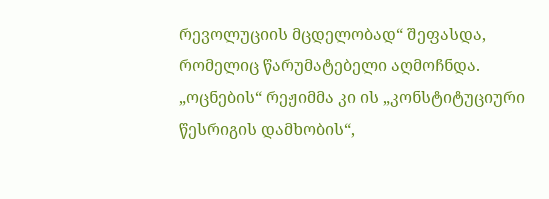რევოლუციის მცდელობად“ შეფასდა, რომელიც წარუმატებელი აღმოჩნდა. „ოცნების“ რეჟიმმა კი ის „კონსტიტუციური წესრიგის დამხობის“,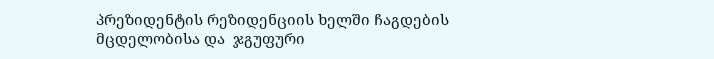პრეზიდენტის რეზიდენციის ხელში ჩაგდების მცდელობისა და  ჯგუფური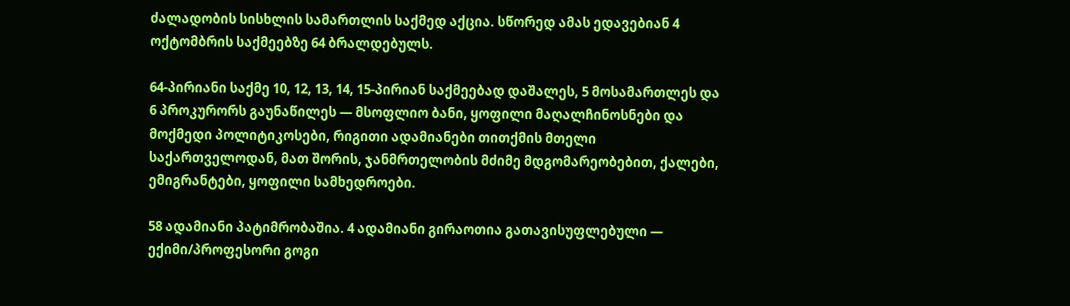ძალადობის სისხლის სამართლის საქმედ აქცია. სწორედ ამას ედავებიან 4 ოქტომბრის საქმეებზე 64 ბრალდებულს.

64-პირიანი საქმე 10, 12, 13, 14, 15-პირიან საქმეებად დაშალეს, 5 მოსამართლეს და 6 პროკურორს გაუნაწილეს — მსოფლიო ბანი, ყოფილი მაღალჩინოსნები და მოქმედი პოლიტიკოსები, რიგითი ადამიანები თითქმის მთელი საქართველოდან, მათ შორის, ჯანმრთელობის მძიმე მდგომარეობებით, ქალები, ემიგრანტები, ყოფილი სამხედროები.

58 ადამიანი პატიმრობაშია. 4 ადამიანი გირაოთია გათავისუფლებული — ექიმი/პროფესორი გოგი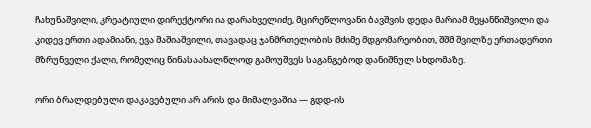ჩახუნაშვილი, კრეატიული დირექტორი ია დარახველიძე, მცირეწლოვანი ბავშვის დედა მარიამ მეყანწიშვილი და კიდევ ერთი ადამიანი, ევა შაშიაშვილი, თავადაც ჯანმრთელობის მძიმე მდგომარეობით, შშმ შვილზე ერთადერთი მზრუნველი ქალი, რომელიც წინასაახალწლოდ გამოუშვეს საგანგებოდ დანიშნულ სხდომაზე.

ორი ბრალდებული დაკავებული არ არის და მიმალვაშია — გდდ-ის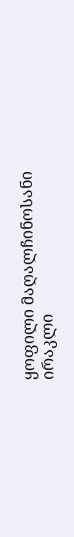ყოფილი მაღალჩინოსანი ირაკლი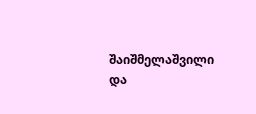შაიშმელაშვილი და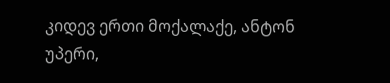კიდევ ერთი მოქალაქე, ანტონ უპერი,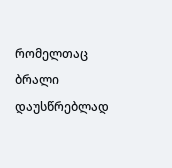რომელთაც ბრალი დაუსწრებლად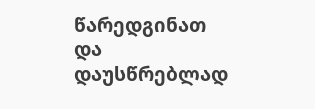წარედგინათ და დაუსწრებლად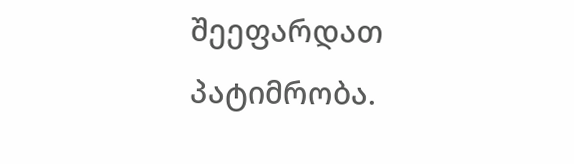შეეფარდათ პატიმრობა.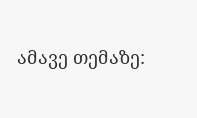ამავე თემაზე: